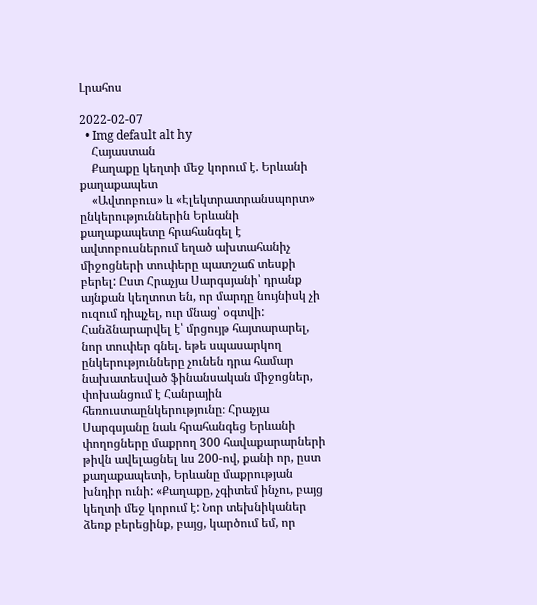Լրահոս

2022-02-07
  • Img default alt hy
    Հայաստան
    Քաղաքը կեղտի մեջ կորում է. Երևանի քաղաքապետ
    «Ավտոբուս» և «Էլեկտրատրանսպորտ» ընկերություններին Երևանի քաղաքապետը հրահանգել է ավտոբուսներում եղած ախտահանիչ միջոցների տուփերը պատշաճ տեսքի բերել: Ըստ Հրաչյա Սարգսյանի՝ դրանք այնքան կեղտոտ են, որ մարդը նույնիսկ չի ուզում դիպչել, ուր մնաց՝ օգտվի: Հանձնարարվել է՝ մրցույթ հայտարարել, նոր տուփեր գնել. եթե սպասարկող ընկերությունները չունեն դրա համար նախատեսված ֆինանսական միջոցներ, փոխանցում է Հանրային հեռուստաընկերությունը։ Հրաչյա Սարգսյանը նաև հրահանգեց Երևանի փողոցները մաքրող 300 հավաքարարների թիվն ավելացնել ևս 200-ով, քանի որ, ըստ քաղաքապետի, Երևանը մաքրության խնդիր ունի: «Քաղաքը, չգիտեմ ինչու, բայց կեղտի մեջ կորում է: Նոր տեխնիկաներ ձեռք բերեցինք, բայց, կարծում եմ, որ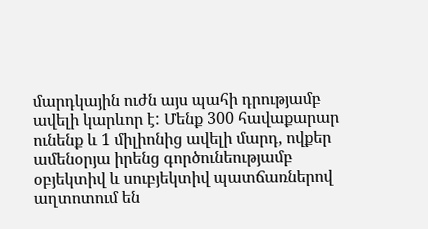մարդկային ուժն այս պահի դրությամբ ավելի կարևոր է: Մենք 300 հավաքարար ունենք և 1 միլիոնից ավելի մարդ, ովքեր ամենօրյա իրենց գործունեությամբ օբյեկտիվ և սուբյեկտիվ պատճառներով աղտոտում են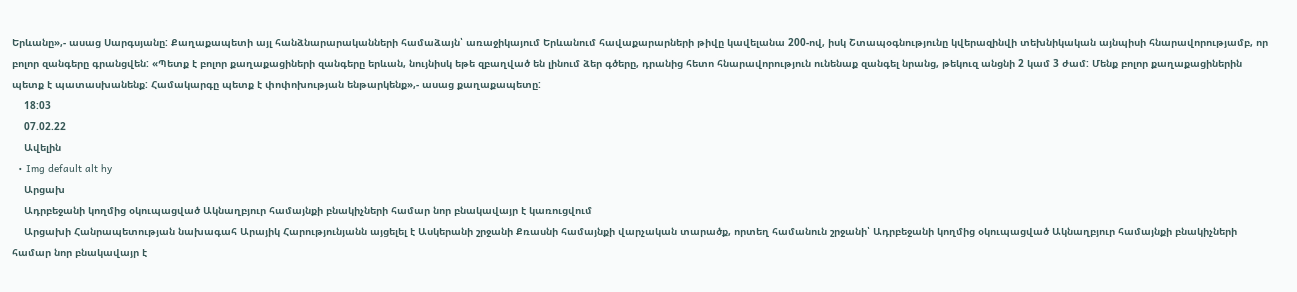Երևանը»,- ասաց Սարգսյանը: Քաղաքապետի այլ հանձնարարականների համաձայն՝ առաջիկայում Երևանում հավաքարարների թիվը կավելանա 200-ով, իսկ Շտապօգնությունը կվերազինվի տեխնիկական այնպիսի հնարավորությամբ, որ բոլոր զանգերը գրանցվեն: «Պետք է բոլոր քաղաքացիների զանգերը երևան, նույնիսկ եթե զբաղված են լինում ձեր գծերը, դրանից հետո հնարավորություն ունենաք զանգել նրանց, թեկուզ անցնի 2 կամ 3 ժամ: Մենք բոլոր քաղաքացիներին պետք է պատասխանենք: Համակարգը պետք է փոփոխության ենթարկենք»,- ասաց քաղաքապետը:
    18:03
    07.02.22
    Ավելին
  • Img default alt hy
    Արցախ
    Ադրբեջանի կողմից օկուպացված Ակնաղբյուր համայնքի բնակիչների համար նոր բնակավայր է կառուցվում
    Արցախի Հանրապետության նախագահ Արայիկ Հարությունյանն այցելել է Ասկերանի շրջանի Քռասնի համայնքի վարչական տարածք, որտեղ համանուն շրջանի՝ Ադրբեջանի կողմից օկուպացված Ակնաղբյուր համայնքի բնակիչների համար նոր բնակավայր է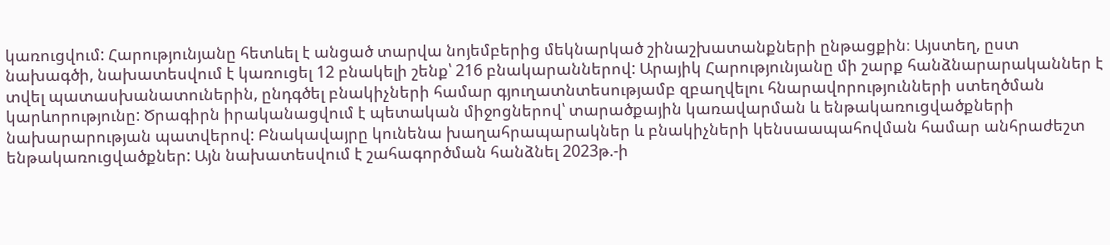կառուցվում: Հարությունյանը հետևել է անցած տարվա նոյեմբերից մեկնարկած շինաշխատանքների ընթացքին։ Այստեղ, ըստ նախագծի, նախատեսվում է կառուցել 12 բնակելի շենք՝ 216 բնակարաններով: Արայիկ Հարությունյանը մի շարք հանձնարարականներ է տվել պատասխանատուներին, ընդգծել բնակիչների համար գյուղատնտեսությամբ զբաղվելու հնարավորությունների ստեղծման կարևորությունը: Ծրագիրն իրականացվում է պետական միջոցներով՝ տարածքային կառավարման և ենթակառուցվածքների նախարարության պատվերով: Բնակավայրը կունենա խաղահրապարակներ և բնակիչների կենսաապահովման համար անհրաժեշտ ենթակառուցվածքներ: Այն նախատեսվում է շահագործման հանձնել 2023թ.-ի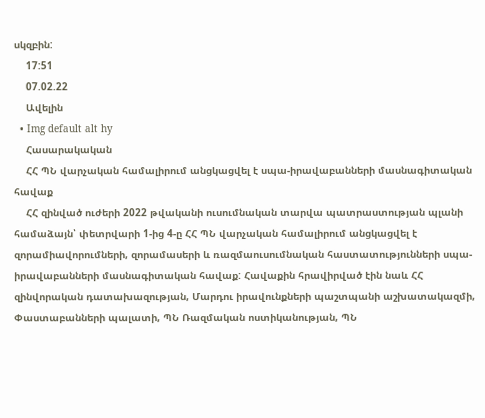սկզբին:
    17:51
    07.02.22
    Ավելին
  • Img default alt hy
    Հասարակական
    ՀՀ ՊՆ վարչական համալիրում անցկացվել է սպա-իրավաբանների մասնագիտական հավաք
    ՀՀ զինված ուժերի 2022 թվականի ուսումնական տարվա պատրաստության պլանի համաձայն՝ փետրվարի 1-ից 4-ը ՀՀ ՊՆ վարչական համալիրում անցկացվել է զորամիավորումների, զորամասերի և ռազմաուսումնական հաստատությունների սպա-իրավաբանների մասնագիտական հավաք: Հավաքին հրավիրված էին նաև ՀՀ զինվորական դատախազության, Մարդու իրավունքների պաշտպանի աշխատակազմի, Փաստաբանների պալատի, ՊՆ Ռազմական ոստիկանության, ՊՆ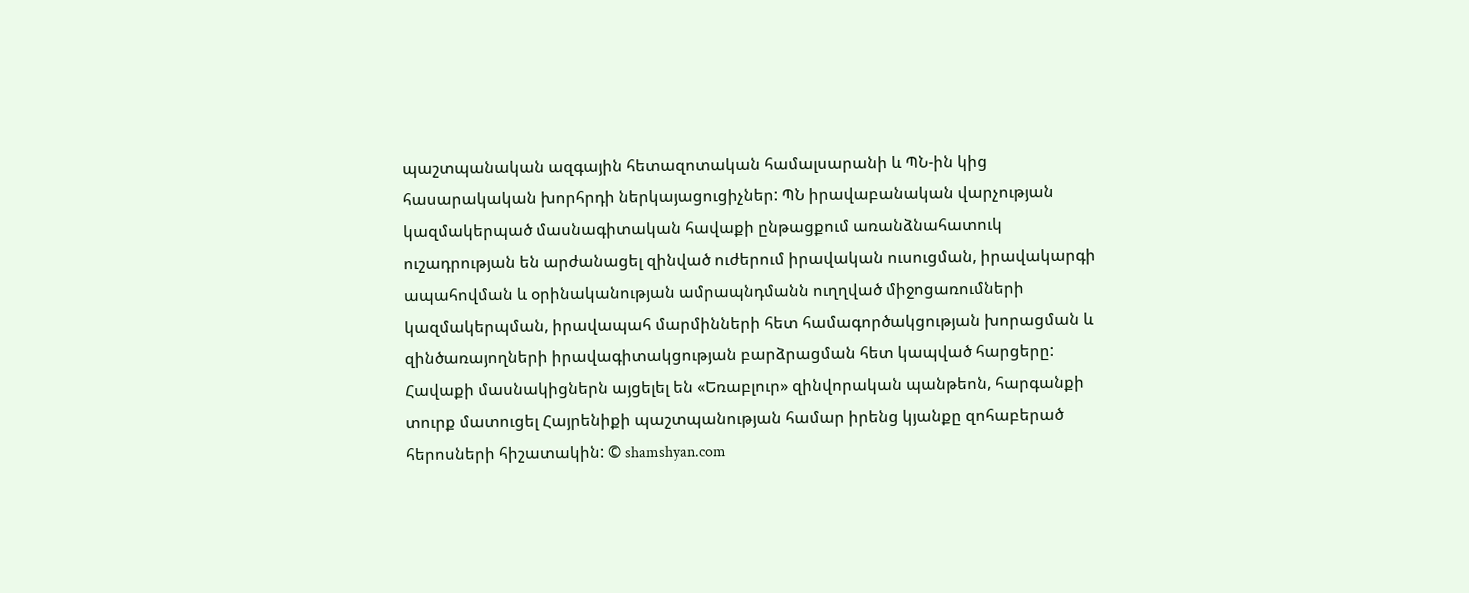պաշտպանական ազգային հետազոտական համալսարանի և ՊՆ-ին կից հասարակական խորհրդի ներկայացուցիչներ: ՊՆ իրավաբանական վարչության կազմակերպած մասնագիտական հավաքի ընթացքում առանձնահատուկ ուշադրության են արժանացել զինված ուժերում իրավական ուսուցման, իրավակարգի ապահովման և օրինականության ամրապնդմանն ուղղված միջոցառումների կազմակերպման, իրավապահ մարմինների հետ համագործակցության խորացման և զինծառայողների իրավագիտակցության բարձրացման հետ կապված հարցերը: Հավաքի մասնակիցներն այցելել են «Եռաբլուր» զինվորական պանթեոն, հարգանքի տուրք մատուցել Հայրենիքի պաշտպանության համար իրենց կյանքը զոհաբերած հերոսների հիշատակին: © shamshyan.com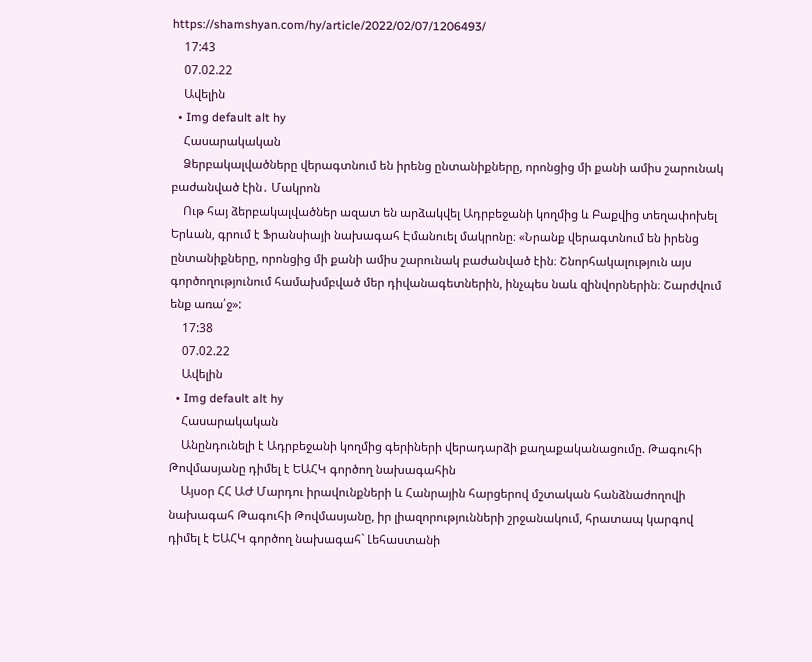https://shamshyan.com/hy/article/2022/02/07/1206493/
    17:43
    07.02.22
    Ավելին
  • Img default alt hy
    Հասարակական
    Ձերբակալվածները վերագտնում են իրենց ընտանիքները, որոնցից մի քանի ամիս շարունակ բաժանված էին․ Մակրոն
    Ութ հայ ձերբակալվածներ ազատ են արձակվել Ադրբեջանի կողմից և Բաքվից տեղափոխել Երևան, գրում է Ֆրանսիայի նախագահ Էմանուել մակրոնը։ «Նրանք վերագտնում են իրենց ընտանիքները, որոնցից մի քանի ամիս շարունակ բաժանված էին։ Շնորհակալություն այս գործողությունում համախմբված մեր դիվանագետներին, ինչպես նաև զինվորներին։ Շարժվում ենք առա՛ջ»:
    17:38
    07.02.22
    Ավելին
  • Img default alt hy
    Հասարակական
    Անընդունելի է Ադրբեջանի կողմից գերիների վերադարձի քաղաքականացումը. Թագուհի Թովմասյանը դիմել է ԵԱՀԿ գործող նախագահին
    Այսօր ՀՀ ԱԺ Մարդու իրավունքների և Հանրային հարցերով մշտական հանձնաժողովի նախագահ Թագուհի Թովմասյանը, իր լիազորությունների շրջանակում, հրատապ կարգով դիմել է ԵԱՀԿ գործող նախագահ` Լեհաստանի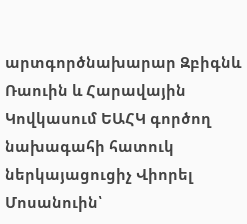արտգործնախարար Զբիգնև Ռաուին և Հարավային Կովկասում ԵԱՀԿ գործող նախագահի հատուկ ներկայացուցիչ Վիորել Մոսանուին՝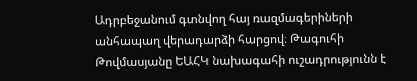Ադրբեջանում գտնվող հայ ռազմագերիների անհապաղ վերադարձի հարցով։ Թագուհի Թովմասյանը ԵԱՀԿ նախագահի ուշադրությունն է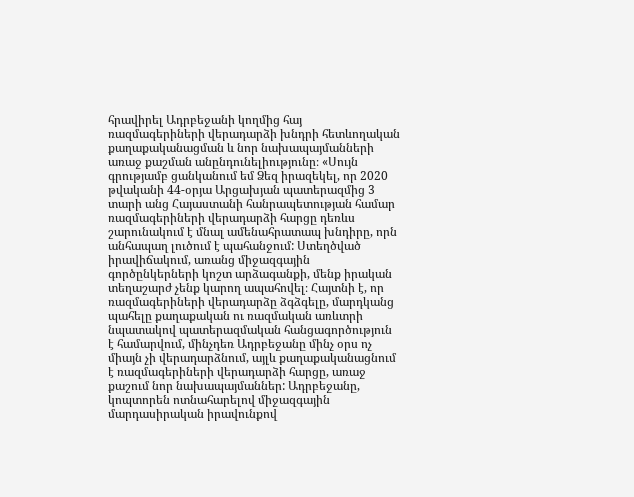հրավիրել Ադրբեջանի կողմից հայ ռազմագերիների վերադարձի խնդրի հետևողական քաղաքականացման և նոր նախապայմանների առաջ քաշման անընդունելիությունը։ «Սույն գրությամբ ցանկանում եմ Ձեզ իրազեկել, որ 2020 թվականի 44-օրյա Արցախյան պատերազմից 3 տարի անց Հայաստանի հանրապետության համար ռազմագերիների վերադարձի հարցը դեռևս շարունակում է մնալ ամենահրատապ խնդիրը, որն անհապաղ լուծում է պահանջում: Ստեղծված իրավիճակում, առանց միջազգային գործընկերների կոշտ արձագանքի, մենք իրական տեղաշարժ չենք կարող ապահովել։ Հայտնի է, որ ռազմագերիների վերադարձը ձգձգելը, մարդկանց պահելը քաղաքական ու ռազմական առևտրի նպատակով պատերազմական հանցագործություն է համարվում, մինչդեռ Ադրբեջանը մինչ օրս ոչ միայն չի վերադարձնում, այլև քաղաքականացնում է ռազմագերիների վերադարձի հարցը, առաջ քաշում նոր նախապայմաններ: Ադրբեջանը, կոպտորեն ոտնահարելով միջազգային մարդասիրական իրավունքով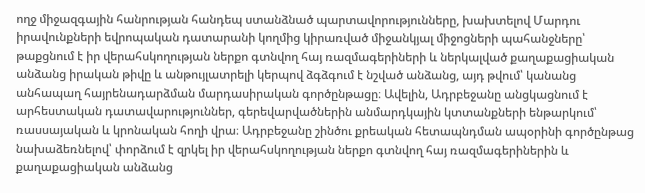ողջ միջազգային հանրության հանդեպ ստանձնած պարտավորությունները, խախտելով Մարդու իրավունքների եվրոպական դատարանի կողմից կիրառված միջանկյալ միջոցների պահանջները՝ թաքցնում է իր վերահսկողության ներքո գտնվող հայ ռազմագերիների և ներկալված քաղաքացիական անձանց իրական թիվը և անթույլատրելի կերպով ձգձգում է նշված անձանց, այդ թվում՝ կանանց անհապաղ հայրենադարձման մարդասիրական գործընթացը։ Ավելին, Ադրբեջանը անցկացնում է արհեստական դատավարություններ, գերեվարվածներին անմարդկային կտտանքների ենթարկում՝ ռասսայական և կրոնական հողի վրա։ Ադրբեջանը շինծու քրեական հետապնդման ապօրինի գործընթաց նախաձեռնելով՝ փորձում է զրկել իր վերահսկողության ներքո գտնվող հայ ռազմագերիներին և քաղաքացիական անձանց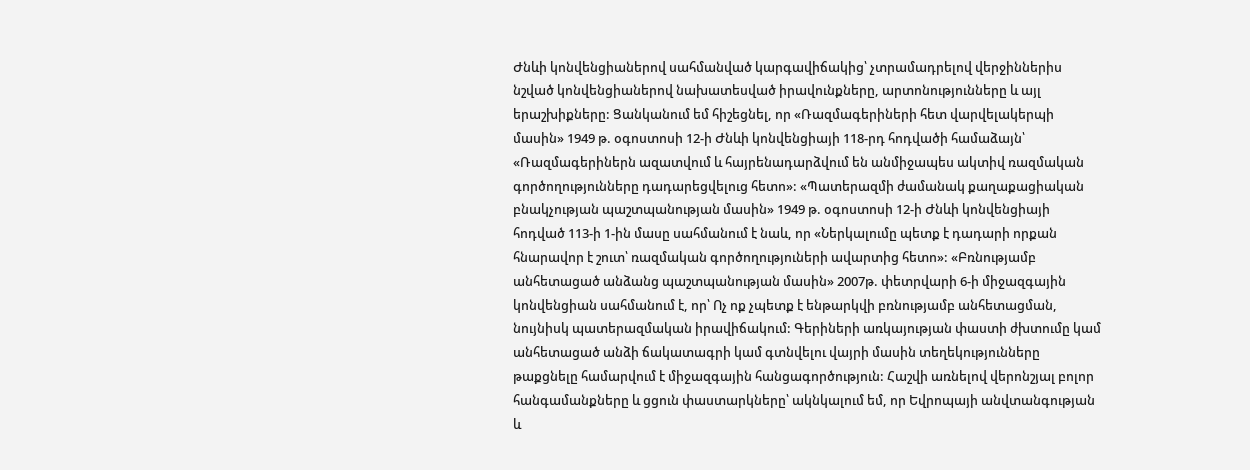Ժնևի կոնվենցիաներով սահմանված կարգավիճակից՝ չտրամադրելով վերջիններիս նշված կոնվենցիաներով նախատեսված իրավունքները, արտոնությունները և այլ երաշխիքները: Ցանկանում եմ հիշեցնել, որ «Ռազմագերիների հետ վարվելակերպի մասին» 1949 թ. օգոստոսի 12-ի Ժնևի կոնվենցիայի 118-րդ հոդվածի համաձայն՝ «Ռազմագերիներն ազատվում և հայրենադարձվում են անմիջապես ակտիվ ռազմական գործողությունները դադարեցվելուց հետո»: «Պատերազմի ժամանակ քաղաքացիական բնակչության պաշտպանության մասին» 1949 թ. օգոստոսի 12-ի Ժնևի կոնվենցիայի հոդված 113-ի 1-ին մասը սահմանում է նաև, որ «Ներկալումը պետք է դադարի որքան հնարավոր է շուտ՝ ռազմական գործողություների ավարտից հետո»: «Բռնությամբ անհետացած անձանց պաշտպանության մասին» 2007թ. փետրվարի 6-ի միջազգային կոնվենցիան սահմանում է, որ՝ Ոչ ոք չպետք է ենթարկվի բռնությամբ անհետացման, նույնիսկ պատերազմական իրավիճակում: Գերիների առկայության փաստի ժխտումը կամ անհետացած անձի ճակատագրի կամ գտնվելու վայրի մասին տեղեկությունները թաքցնելը համարվում է միջազգային հանցագործություն: Հաշվի առնելով վերոնշյալ բոլոր հանգամանքները և ցցուն փաստարկները՝ ակնկալում եմ, որ Եվրոպայի անվտանգության և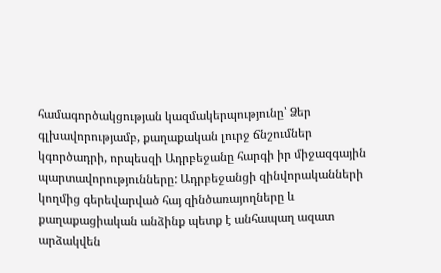համագործակցության կազմակերպությունը՝ Ձեր գլխավորությամբ, քաղաքական լուրջ ճնշումներ կգործադրի, որպեսզի Ադրբեջանը հարգի իր միջազգային պարտավորությունները: Ադրբեջանցի զինվորականների կողմից գերեվարված հայ զինծառայողները և քաղաքացիական անձինք պետք է անհապաղ ազատ արձակվեն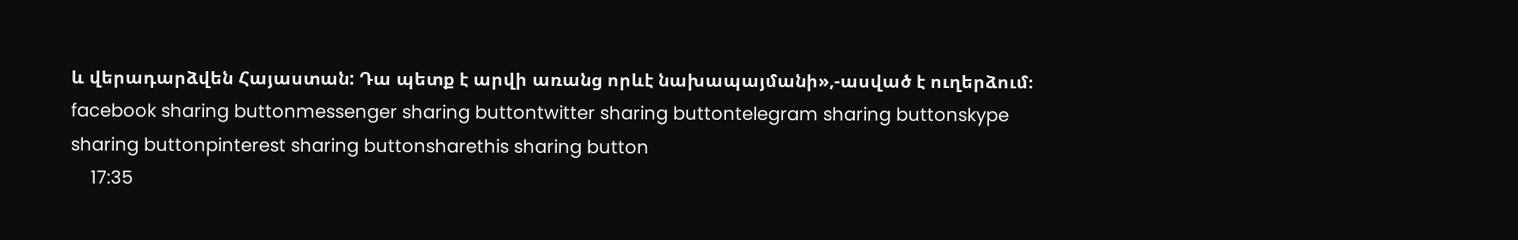և վերադարձվեն Հայաստան: Դա պետք է արվի առանց որևէ նախապայմանի»,-ասված է ուղերձում։ facebook sharing buttonmessenger sharing buttontwitter sharing buttontelegram sharing buttonskype sharing buttonpinterest sharing buttonsharethis sharing button
    17:35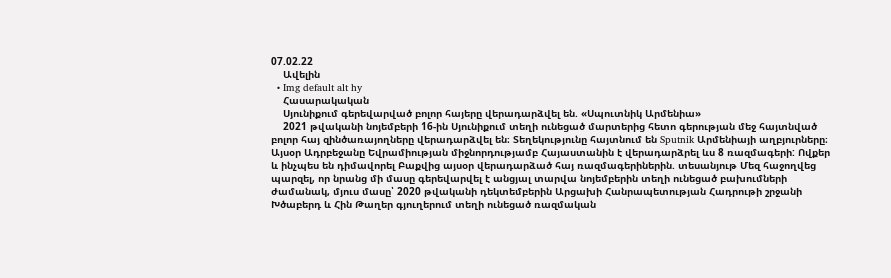07.02.22
    Ավելին
  • Img default alt hy
    Հասարակական
    Սյունիքում գերեվարված բոլոր հայերը վերադարձվել են. «Սպուտնիկ Արմենիա»
    2021 թվականի նոյեմբերի 16-ին Սյունիքում տեղի ունեցած մարտերից հետո գերության մեջ հայտնված բոլոր հայ զինծառայողները վերադարձվել են։ Տեղեկությունը հայտնում են Sputnik Արմենիայի աղբյուրները։ Այսօր Ադրբեջանը Եվրամիության միջնորդությամբ Հայաստանին է վերադարձրել ևս 8 ռազմագերի: Ովքեր և ինչպես են դիմավորել Բաքվից այսօր վերադարձած հայ ռազմագերիներին. տեսանյութ Մեզ հաջողվեց պարզել, որ նրանց մի մասը գերեվարվել է անցյալ տարվա նոյեմբերին տեղի ունեցած բախումների ժամանակ, մյուս մասը՝ 2020 թվականի դեկտեմբերին Արցախի Հանրապետության Հադրութի շրջանի Խծաբերդ և Հին Թաղեր գյուղերում տեղի ունեցած ռազմական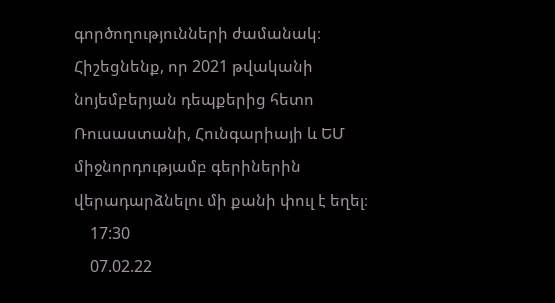գործողությունների ժամանակ։ Հիշեցնենք, որ 2021 թվականի նոյեմբերյան դեպքերից հետո Ռուսաստանի, Հունգարիայի և ԵՄ միջնորդությամբ գերիներին վերադարձնելու մի քանի փուլ է եղել։
    17:30
    07.02.22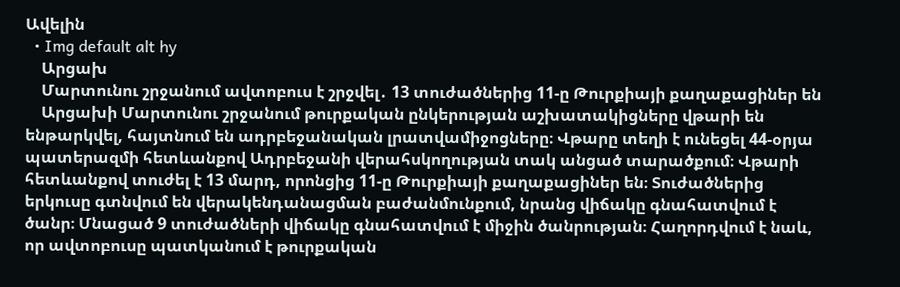Ավելին
  • Img default alt hy
    Արցախ
    Մարտունու շրջանում ավտոբուս է շրջվել․ 13 տուժածներից 11-ը Թուրքիայի քաղաքացիներ են
    Արցախի Մարտունու շրջանում թուրքական ընկերության աշխատակիցները վթարի են ենթարկվել, հայտնում են ադրբեջանական լրատվամիջոցները։ Վթարը տեղի է ունեցել 44-օրյա պատերազմի հետևանքով Ադրբեջանի վերահսկողության տակ անցած տարածքում։ Վթարի հետևանքով տուժել է 13 մարդ, որոնցից 11-ը Թուրքիայի քաղաքացիներ են։ Տուժածներից երկուսը գտնվում են վերակենդանացման բաժանմունքում, նրանց վիճակը գնահատվում է ծանր։ Մնացած 9 տուժածների վիճակը գնահատվում է միջին ծանրության։ Հաղորդվում է նաև, որ ավտոբուսը պատկանում է թուրքական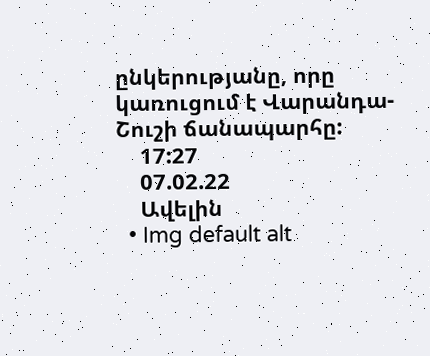ընկերությանը, որը կառուցում է Վարանդա-Շուշի ճանապարհը:
    17:27
    07.02.22
    Ավելին
  • Img default alt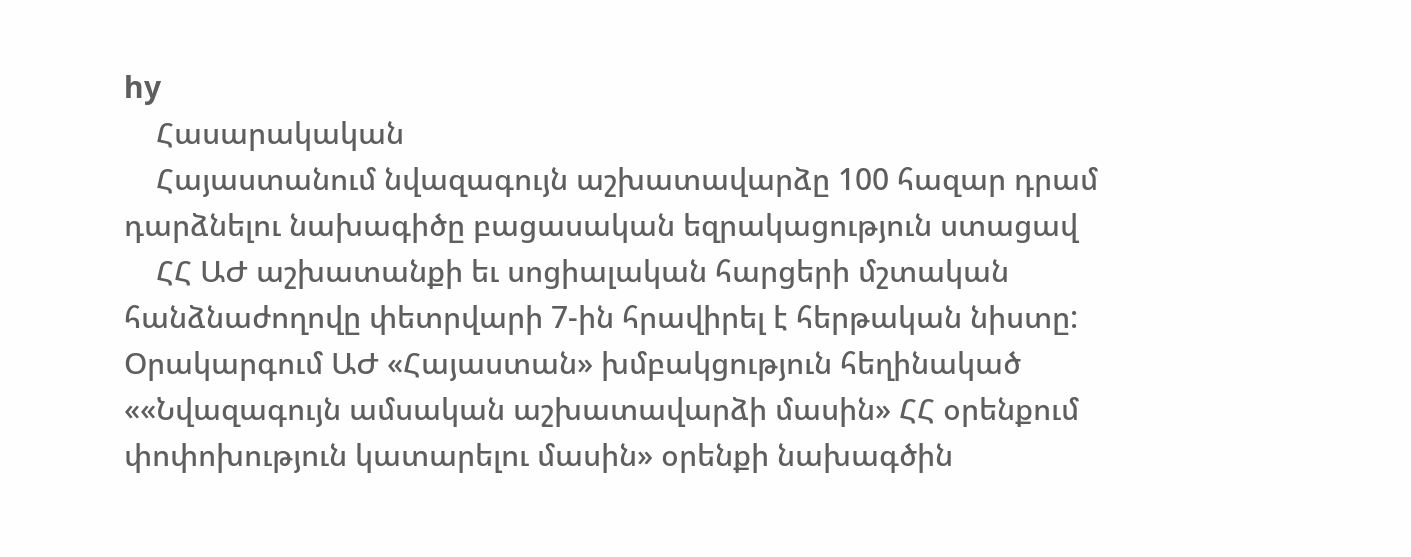hy
    Հասարակական
    Հայաստանում նվազագույն աշխատավարձը 100 հազար դրամ դարձնելու նախագիծը բացասական եզրակացություն ստացավ
    ՀՀ ԱԺ աշխատանքի եւ սոցիալական հարցերի մշտական հանձնաժողովը փետրվարի 7-ին հրավիրել է հերթական նիստը: Օրակարգում ԱԺ «Հայաստան» խմբակցություն հեղինակած ««Նվազագույն ամսական աշխատավարձի մասին» ՀՀ օրենքում փոփոխություն կատարելու մասին» օրենքի նախագծին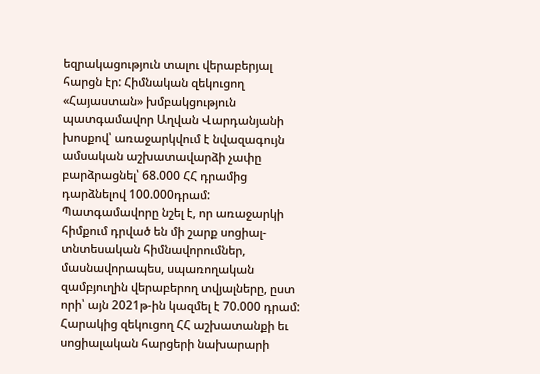եզրակացություն տալու վերաբերյալ հարցն էր: Հիմնական զեկուցող «Հայաստան» խմբակցություն պատգամավոր Աղվան Վարդանյանի խոսքով՝ առաջարկվում է նվազագույն ամսական աշխատավարձի չափը բարձրացնել՝ 68.000 ՀՀ դրամից դարձնելով 100.000դրամ: Պատգամավորը նշել է, որ առաջարկի հիմքում դրված են մի շարք սոցիալ-տնտեսական հիմնավորումներ, մասնավորապես, սպառողական զամբյուղին վերաբերող տվյալները, ըստ որի՝ այն 2021թ-ին կազմել է 70.000 դրամ: Հարակից զեկուցող ՀՀ աշխատանքի եւ սոցիալական հարցերի նախարարի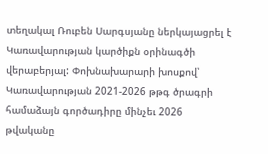տեղակալ Ռուբեն Սարգսյանը ներկայացրել է Կառավարության կարծիքն օրինագծի վերաբերյալ: Փոխնախարարի խոսքով՝ Կառավարության 2021-2026 թթգ ծրագրի համաձայն գործադիրը մինչեւ 2026 թվականը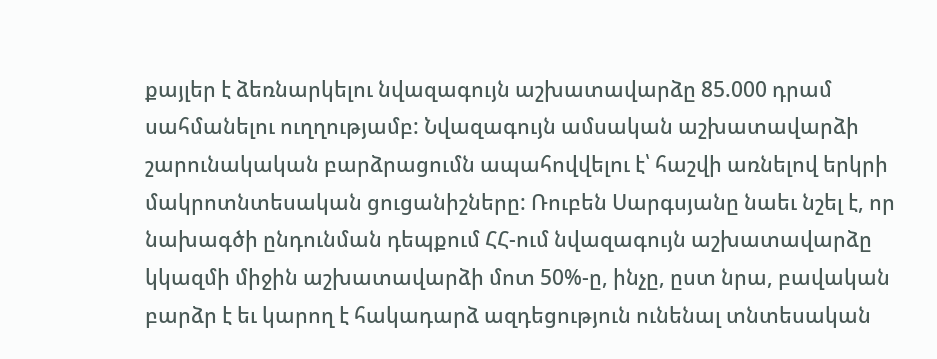քայլեր է ձեռնարկելու նվազագույն աշխատավարձը 85.000 դրամ սահմանելու ուղղությամբ: Նվազագույն ամսական աշխատավարձի շարունակական բարձրացումն ապահովվելու է՝ հաշվի առնելով երկրի մակրոտնտեսական ցուցանիշները: Ռուբեն Սարգսյանը նաեւ նշել է, որ նախագծի ընդունման դեպքում ՀՀ-ում նվազագույն աշխատավարձը կկազմի միջին աշխատավարձի մոտ 50%-ը, ինչը, ըստ նրա, բավական բարձր է եւ կարող է հակադարձ ազդեցություն ունենալ տնտեսական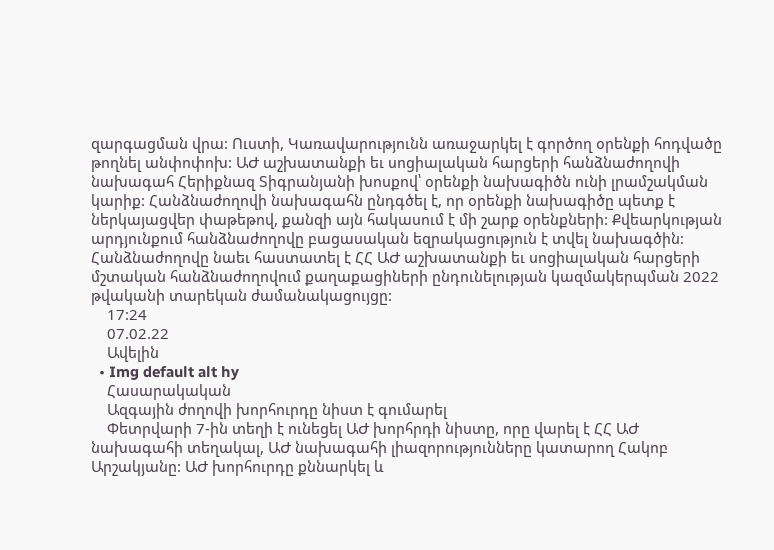զարգացման վրա: Ուստի, Կառավարությունն առաջարկել է գործող օրենքի հոդվածը թողնել անփոփոխ: ԱԺ աշխատանքի եւ սոցիալական հարցերի հանձնաժողովի նախագահ Հերիքնազ Տիգրանյանի խոսքով՝ օրենքի նախագիծն ունի լրամշակման կարիք: Հանձնաժողովի նախագահն ընդգծել է, որ օրենքի նախագիծը պետք է ներկայացվեր փաթեթով, քանզի այն հակասում է մի շարք օրենքների: Քվեարկության արդյունքում հանձնաժողովը բացասական եզրակացություն է տվել նախագծին: Հանձնաժողովը նաեւ հաստատել է ՀՀ ԱԺ աշխատանքի եւ սոցիալական հարցերի մշտական հանձնաժողովում քաղաքացիների ընդունելության կազմակերպման 2022 թվականի տարեկան ժամանակացույցը:
    17:24
    07.02.22
    Ավելին
  • Img default alt hy
    Հասարակական
    Ազգային ժողովի խորհուրդը նիստ է գումարել
    Փետրվարի 7-ին տեղի է ունեցել ԱԺ խորհրդի նիստը, որը վարել է ՀՀ ԱԺ նախագահի տեղակալ, ԱԺ նախագահի լիազորությունները կատարող Հակոբ Արշակյանը: ԱԺ խորհուրդը քննարկել և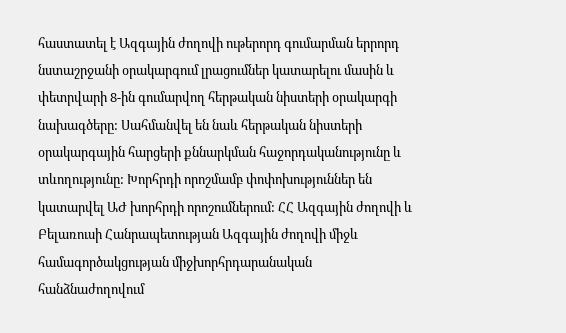հաստատել է Ազգային ժողովի ութերորդ գումարման երրորդ նստաշրջանի օրակարգում լրացումներ կատարելու մասին և փետրվարի 8-ին գումարվող հերթական նիստերի օրակարգի նախագծերը: Սահմանվել են նաև հերթական նիստերի օրակարգային հարցերի քննարկման հաջորդականությունը և տևողությունը: Խորհրդի որոշմամբ փոփոխություններ են կատարվել ԱԺ խորհրդի որոշումներում: ՀՀ Ազգային ժողովի և Բելառուսի Հանրապետության Ազգային ժողովի միջև համագործակցության միջխորհրդարանական հանձնաժողովում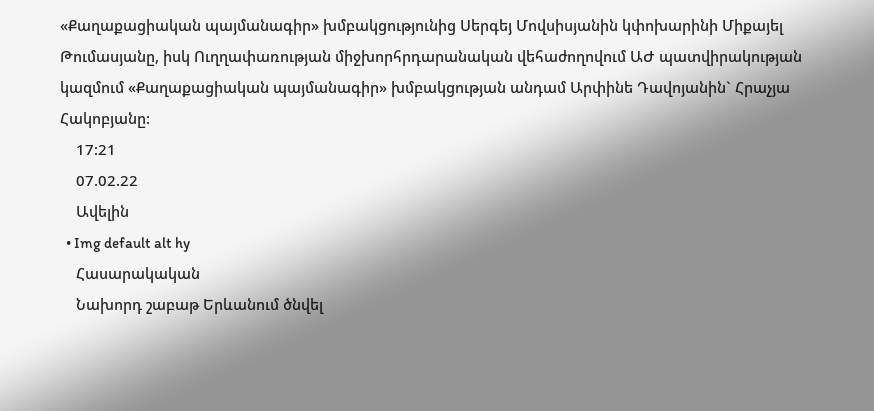«Քաղաքացիական պայմանագիր» խմբակցությունից Սերգեյ Մովսիսյանին կփոխարինի Միքայել Թումասյանը, իսկ Ուղղափառության միջխորհրդարանական վեհաժողովում ԱԺ պատվիրակության կազմում «Քաղաքացիական պայմանագիր» խմբակցության անդամ Արփինե Դավոյանին` Հրաչյա Հակոբյանը:
    17:21
    07.02.22
    Ավելին
  • Img default alt hy
    Հասարակական
    Նախորդ շաբաթ Երևանում ծնվել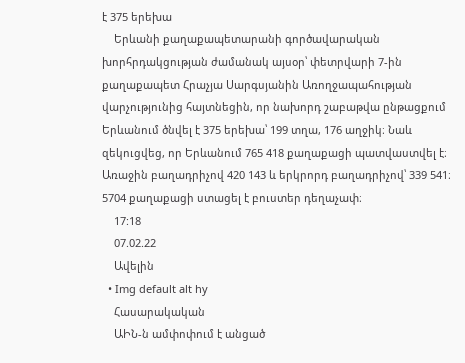է 375 երեխա
    Երևանի քաղաքապետարանի գործավարական խորհրդակցության ժամանակ այսօր՝ փետրվարի 7-ին քաղաքապետ Հրաչյա Սարգսյանին Առողջապահության վարչությունից հայտնեցին, որ նախորդ շաբաթվա ընթացքում Երևանում ծնվել է 375 երեխա՝ 199 տղա, 176 աղջիկ։ Նաև զեկուցվեց, որ Երևանում 765 418 քաղաքացի պատվաստվել է։ Առաջին բաղադրիչով 420 143 և երկրորդ բաղադրիչով՝ 339 541։ 5704 քաղաքացի ստացել է բուստեր դեղաչափ։
    17:18
    07.02.22
    Ավելին
  • Img default alt hy
    Հասարակական
    ԱԻՆ-ն ամփոփում է անցած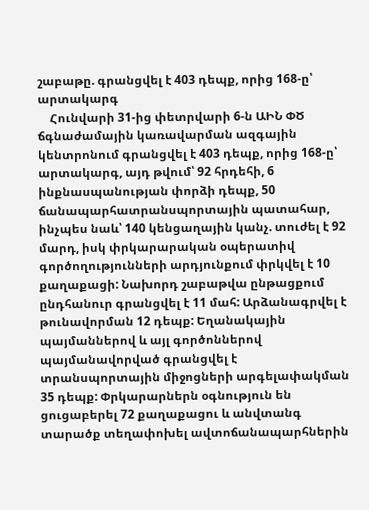շաբաթը. գրանցվել է 403 դեպք, որից 168-ը՝ արտակարգ
    Հունվարի 31-ից փետրվարի 6-ն ԱԻՆ ՓԾ ճգնաժամային կառավարման ազգային կենտրոնում գրանցվել է 403 դեպք, որից 168-ը՝ արտակարգ, այդ թվում՝ 92 հրդեհի, 6 ինքնասպանության փորձի դեպք, 50 ճանապարհատրանսպորտային պատահար, ինչպես նաև՝ 140 կենցաղային կանչ. տուժել է 92 մարդ, իսկ փրկարարական օպերատիվ գործողությունների արդյունքում փրկվել է 10 քաղաքացի: Նախորդ շաբաթվա ընթացքում ընդհանուր գրանցվել է 11 մահ: Արձանագրվել է թունավորման 12 դեպք: Եղանակային պայմաններով և այլ գործոններով պայմանավորված գրանցվել է տրանսպորտային միջոցների արգելափակման 35 դեպք: Փրկարարներն օգնություն են ցուցաբերել 72 քաղաքացու և անվտանգ տարածք տեղափոխել ավտոճանապարհներին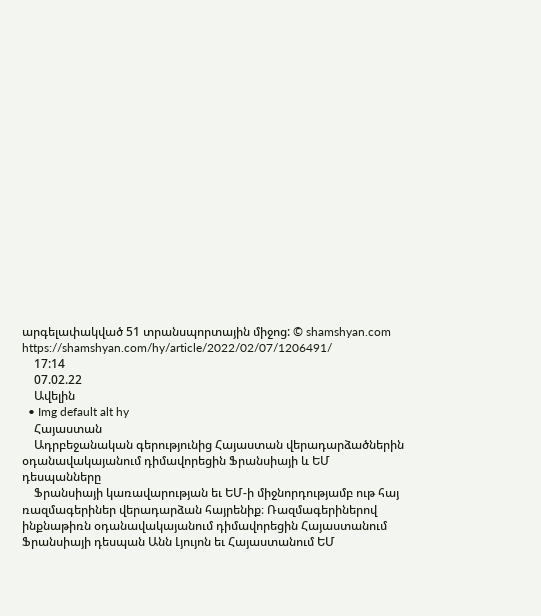արգելափակված 51 տրանսպորտային միջոց: © shamshyan.com https://shamshyan.com/hy/article/2022/02/07/1206491/
    17:14
    07.02.22
    Ավելին
  • Img default alt hy
    Հայաստան
    Ադրբեջանական գերությունից Հայաստան վերադարձածներին օդանավակայանում դիմավորեցին Ֆրանսիայի և ԵՄ դեսպանները
    Ֆրանսիայի կառավարության եւ ԵՄ-ի միջնորդությամբ ութ հայ ռազմագերիներ վերադարձան հայրենիք։ Ռազմագերիներով ինքնաթիռն օդանավակայանում դիմավորեցին Հայաստանում Ֆրանսիայի դեսպան Անն Լյույոն եւ Հայաստանում ԵՄ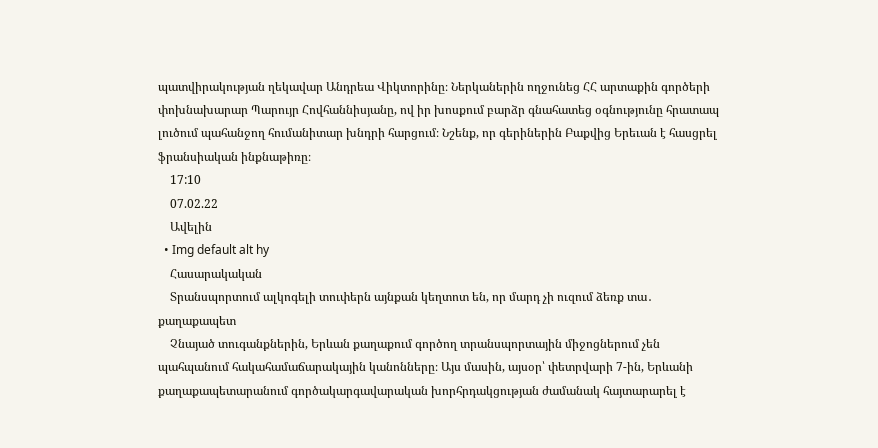պատվիրակության ղեկավար Անդրեա Վիկտորինը։ Ներկաներին ողջունեց ՀՀ արտաքին գործերի փոխնախարար Պարույր Հովհաննիսյանը, ով իր խոսքում բարձր գնահատեց օգնությունը հրատապ լուծում պահանջող հումանիտար խնդրի հարցում։ Նշենք, որ գերիներին Բաքվից Երեւան է հասցրել ֆրանսիական ինքնաթիռը։
    17:10
    07.02.22
    Ավելին
  • Img default alt hy
    Հասարակական
    Տրանսպորտում ալկոգելի տուփերն այնքան կեղտոտ են, որ մարդ չի ուզում ձեռք տա․ քաղաքապետ
    Չնայած տուգանքներին, Երևան քաղաքում գործող տրանսպորտային միջոցներում չեն պահպանում հակահամաճարակային կանոնները։ Այս մասին, այսօր՝ փետրվարի 7-ին, Երևանի քաղաքապետարանում գործակարգավարական խորհրդակցության ժամանակ հայտարարել է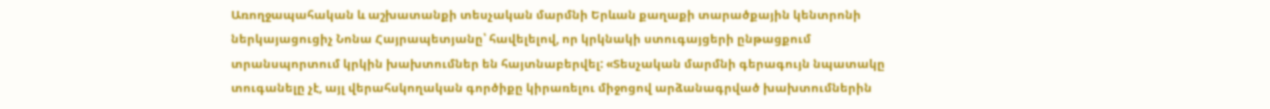Առողջապահական և աշխատանքի տեսչական մարմնի Երևան քաղաքի տարածքային կենտրոնի ներկայացուցիչ Նոնա Հայրապետյանը՝ հավելելով, որ կրկնակի ստուգայցերի ընթացքում տրանսպորտում կրկին խախտումներ են հայտնաբերվել: «Տեսչական մարմնի գերագույն նպատակը տուգանելը չէ, այլ վերահսկողական գործիքը կիրառելու միջոցով արձանագրված խախտումներին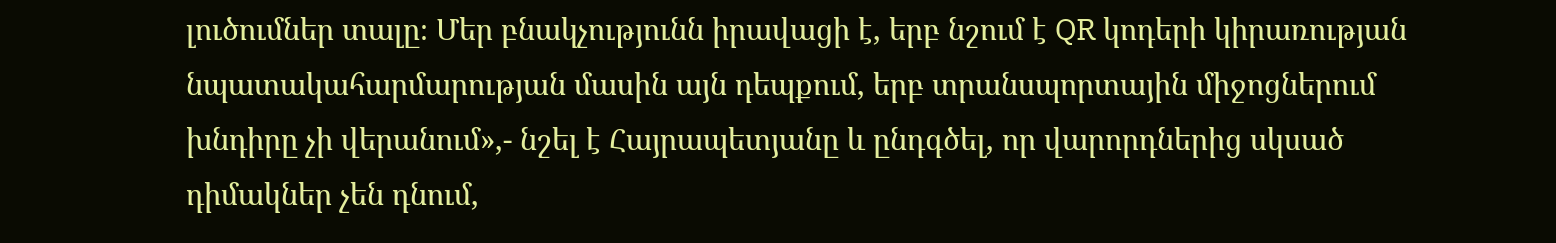լուծումներ տալը։ Մեր բնակչությունն իրավացի է, երբ նշում է QR կոդերի կիրառության նպատակահարմարության մասին այն դեպքում, երբ տրանսպորտային միջոցներում խնդիրը չի վերանում»,- նշել է Հայրապետյանը և ընդգծել, որ վարորդներից սկսած դիմակներ չեն դնում,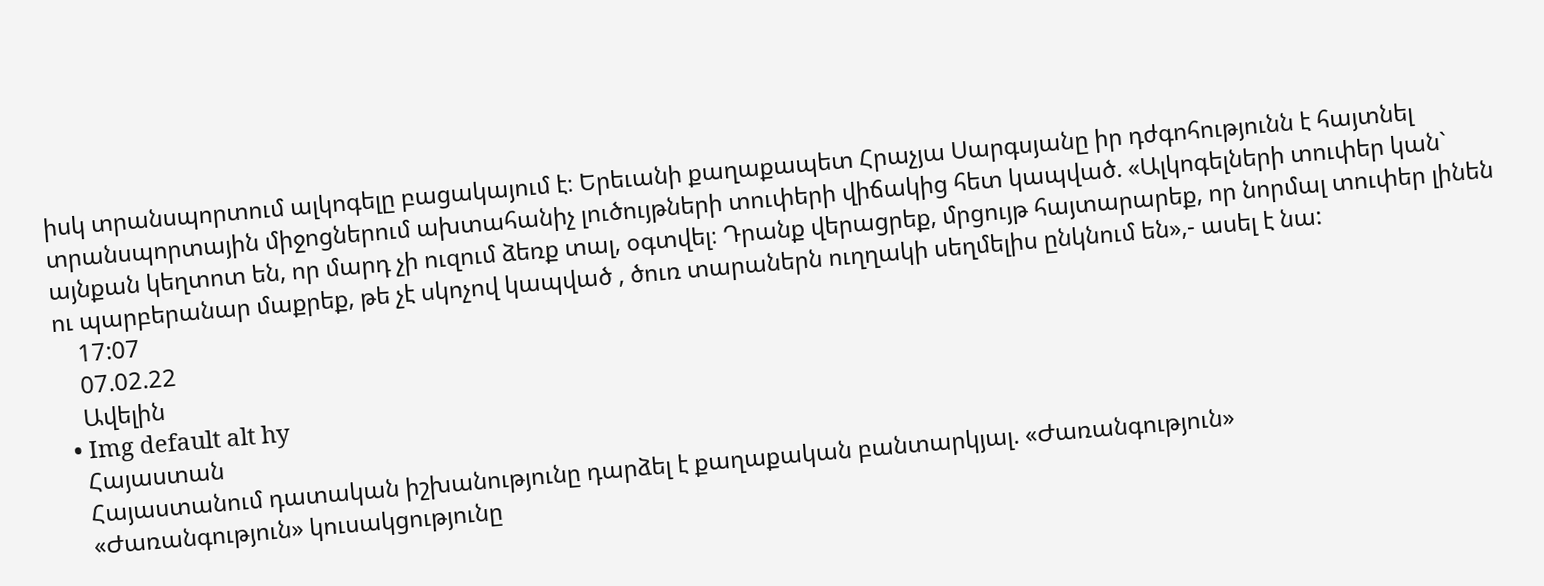իսկ տրանսպորտում ալկոգելը բացակայում է։ Երեւանի քաղաքապետ Հրաչյա Սարգսյանը իր դժգոհությունն է հայտնել տրանսպորտային միջոցներում ախտահանիչ լուծույթների տուփերի վիճակից հետ կապված. «Ալկոգելների տուփեր կան` այնքան կեղտոտ են, որ մարդ չի ուզում ձեռք տալ, օգտվել։ Դրանք վերացրեք, մրցույթ հայտարարեք, որ նորմալ տուփեր լինեն ու պարբերանար մաքրեք, թե չէ սկոչով կապված , ծուռ տարաներն ուղղակի սեղմելիս ընկնում են»,- ասել է նա:
    17:07
    07.02.22
    Ավելին
  • Img default alt hy
    Հայաստան
    Հայաստանում դատական իշխանությունը դարձել է քաղաքական բանտարկյալ. «Ժառանգություն»
    «Ժառանգություն» կուսակցությունը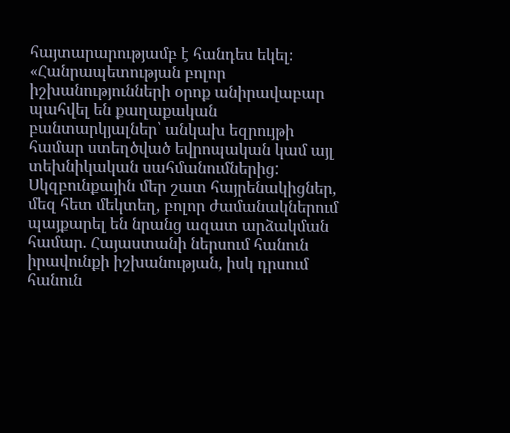հայտարարությամբ է հանդես եկել։ «Հանրապետության բոլոր իշխանությունների օրոք անիրավաբար պահվել են քաղաքական բանտարկյալներ՝ անկախ եզրույթի համար ստեղծված եվրոպական կամ այլ տեխնիկական սահմանումներից: Սկզբունքային մեր շատ հայրենակիցներ, մեզ հետ մեկտեղ, բոլոր ժամանակներում պայքարել են նրանց ազատ արձակման համար. Հայաստանի ներսում հանուն իրավունքի իշխանության, իսկ դրսում հանուն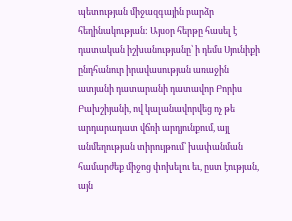պետության միջազգային բարձր հեղինակության: Այսօր հերթը հասել է դատական իշխանությանը՝ ի դեմս Սյունիքի ընդհանուր իրավասության առաջին ատյանի դատարանի դատավոր Բորիս Բախշիյանի, ով կալանավորվեց ոչ թե արդարադատ վճռի արդյունքում, այլ անմեղության տիրույթում՝ խափանման համարժեք միջոց փոխելու եւ, ըստ էության, այն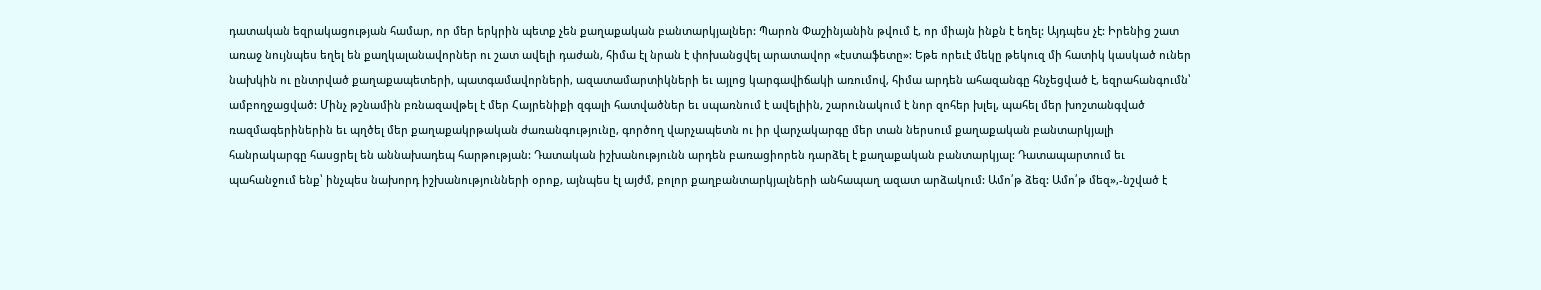դատական եզրակացության համար, որ մեր երկրին պետք չեն քաղաքական բանտարկյալներ: Պարոն Փաշինյանին թվում է, որ միայն ինքն է եղել: Այդպես չէ: Իրենից շատ առաջ նույնպես եղել են քաղկալանավորներ ու շատ ավելի դաժան, հիմա էլ նրան է փոխանցվել արատավոր «էստաֆետը»: Եթե որեւէ մեկը թեկուզ մի հատիկ կասկած ուներ նախկին ու ընտրված քաղաքապետերի, պատգամավորների, ազատամարտիկների եւ այլոց կարգավիճակի առումով, հիմա արդեն ահազանգը հնչեցված է, եզրահանգումն՝ ամբողջացված: Մինչ թշնամին բռնազավթել է մեր Հայրենիքի զգալի հատվածներ եւ սպառնում է ավելիին, շարունակում է նոր զոհեր խլել, պահել մեր խոշտանգված ռազմագերիներին եւ պղծել մեր քաղաքակրթական ժառանգությունը, գործող վարչապետն ու իր վարչակարգը մեր տան ներսում քաղաքական բանտարկյալի հանրակարգը հասցրել են աննախադեպ հարթության: Դատական իշխանությունն արդեն բառացիորեն դարձել է քաղաքական բանտարկյալ: Դատապարտում եւ պահանջում ենք՝ ինչպես նախորդ իշխանությունների օրոք, այնպես էլ այժմ, բոլոր քաղբանտարկյալների անհապաղ ազատ արձակում: Ամո՛թ ձեզ: Ամո՛թ մեզ»,-նշված է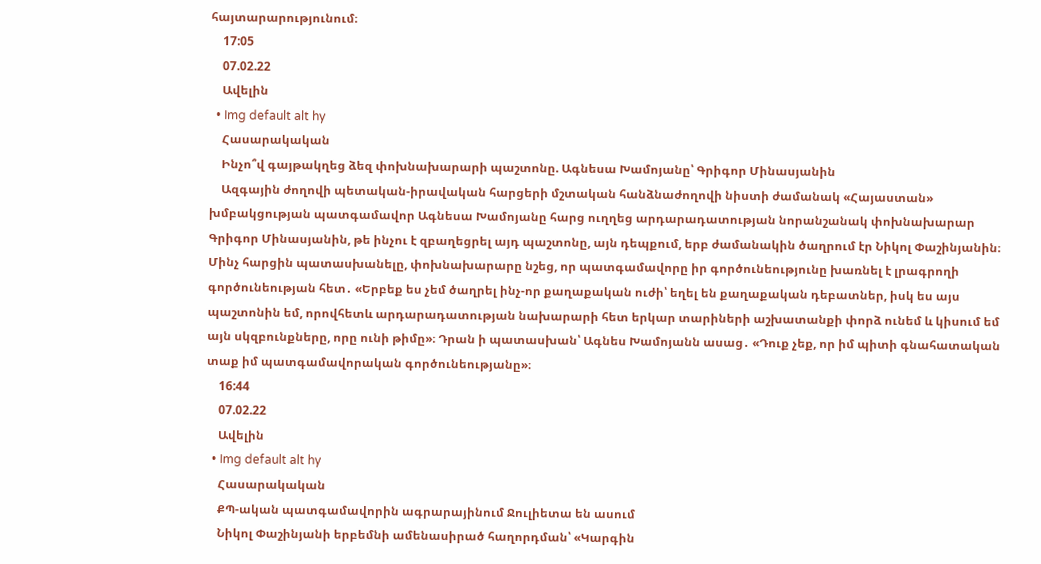հայտարարությունում։
    17:05
    07.02.22
    Ավելին
  • Img default alt hy
    Հասարակական
    Ինչո՞վ գայթակղեց ձեզ փոխնախարարի պաշտոնը. Ագնեսա Խամոյանը՝ Գրիգոր Մինասյանին
    Ազգային ժողովի պետական-իրավական հարցերի մշտական հանձնաժողովի նիստի ժամանակ «Հայաստան» խմբակցության պատգամավոր Ագնեսա Խամոյանը հարց ուղղեց արդարադատության նորանշանակ փոխնախարար Գրիգոր Մինասյանին, թե ինչու է զբաղեցրել այդ պաշտոնը, այն դեպքում, երբ ժամանակին ծաղրում էր Նիկոլ Փաշինյանին։ Մինչ հարցին պատասխանելը, փոխնախարարը նշեց, որ պատգամավորը իր գործունեությունը խառնել է լրագրողի գործունեության հետ․ «Երբեք ես չեմ ծաղրել ինչ-որ քաղաքական ուժի՝ եղել են քաղաքական դեբատներ, իսկ ես այս պաշտոնին եմ, որովհետև արդարադատության նախարարի հետ երկար տարիների աշխատանքի փորձ ունեմ և կիսում եմ այն սկզբունքները, որը ունի թիմը»։ Դրան ի պատասխան՝ Ագնես Խամոյանն ասաց․ «Դուք չեք, որ իմ պիտի գնահատական տաք իմ պատգամավորական գործունեությանը»։
    16:44
    07.02.22
    Ավելին
  • Img default alt hy
    Հասարակական
    ՔՊ-ական պատգամավորին ագրարայինում Ջուլիետա են ասում
    Նիկոլ Փաշինյանի երբեմնի ամենասիրած հաղորդման՝ «Կարգին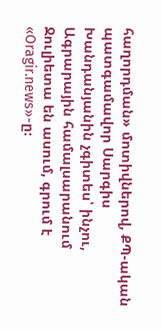հաղորդման» մոտիվներով, ՔՊ-ական պատգամավոր Սարգիս Խանդանյանին չգիտես՝ ինչու, Ագրարային համալսարանում Ջուլիետա են ասում, գրում է «Oragir.news»-ը։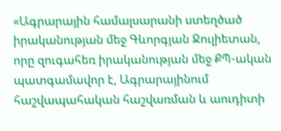«Ագրարային համալսարանի ստեղծած իրականության մեջ Գևորգյան Ջուլիետան, որը զուգահեռ իրականության մեջ ՔՊ-ական պատգամավոր է, Ագրարայինում հաշվապահական հաշվառման և աուդիտի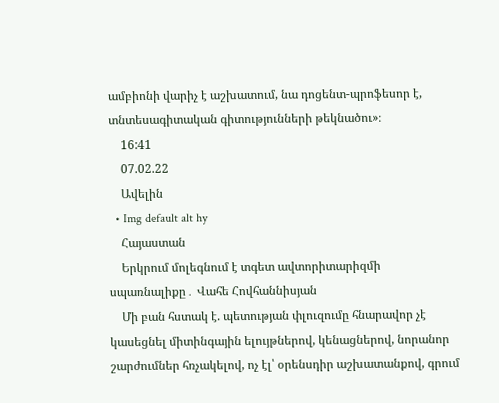ամբիոնի վարիչ է աշխատում, նա դոցենտ-պրոֆեսոր է, տնտեսագիտական գիտությունների թեկնածու»։
    16:41
    07.02.22
    Ավելին
  • Img default alt hy
    Հայաստան
    Երկրում մոլեգնում է տգետ ավտորիտարիզմի սպառնալիքը․ Վահե Հովհաննիսյան
    Մի բան հստակ է. պետության փլուզումը հնարավոր չէ կասեցնել միտինգային ելույթներով, կենացներով, նորանոր շարժումներ հռչակելով, ոչ էլ՝ օրենսդիր աշխատանքով, գրում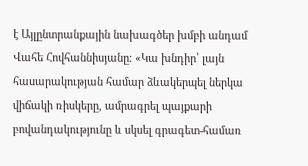է Այլընտրանքային նախագծեր խմբի անդամ Վահե Հովհաննիսյանը։ «Կա խնդիր՝ լայն հասարակության համար ձևակերպել ներկա վիճակի ռիսկերը, ամրագրել պայքարի բովանդակությունը և սկսել գրագետ-համառ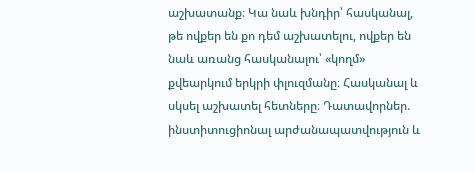աշխատանք։ Կա նաև խնդիր՝ հասկանալ, թե ովքեր են քո դեմ աշխատելու, ովքեր են նաև առանց հասկանալու՝ «կողմ» քվեարկում երկրի փլուզմանը։ Հասկանալ և սկսել աշխատել հետները։ Դատավորներ. ինստիտուցիոնալ արժանապատվություն և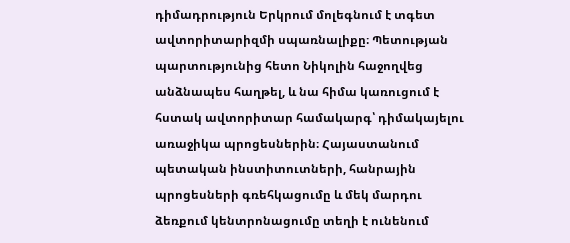դիմադրություն Երկրում մոլեգնում է տգետ ավտորիտարիզմի սպառնալիքը։ Պետության պարտությունից հետո Նիկոլին հաջողվեց անձնապես հաղթել, և նա հիմա կառուցում է հստակ ավտորիտար համակարգ՝ դիմակայելու առաջիկա պրոցեսներին։ Հայաստանում պետական ինստիտուտների, հանրային պրոցեսների գռեհկացումը և մեկ մարդու ձեռքում կենտրոնացումը տեղի է ունենում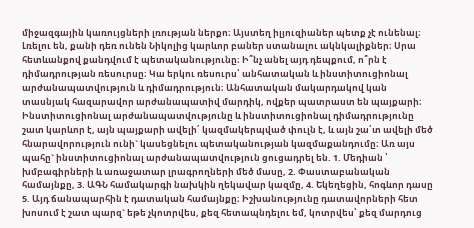միջազգային կառույցների լռության ներքո։ Այստեղ իլյուզիաներ պետք չէ ունենալ։ Լռելու են, քանի դեռ ունեն Նիկոլից կարևոր բաներ ստանալու ակնկալիքներ։ Սրա հետևանքով քանդվում է պետականությունը։ Ի՞նչ անել այդ դեպքում, ո՞րն է դիմադրության ռեսուրսը։ Կա երկու ռեսուրս՝ անհատական և ինստիտուցիոնալ արժանապատվություն և դիմադրություն։ Անհատական մակարդակով կան տասնյակ հազարավոր արժանապատիվ մարդիկ, ովքեր պատրաստ են պայքարի։ Ինստիտուցիոնալ արժանապատվությունը և ինստիտուցիոնալ դիմադրությունը շատ կարևոր է, այն պայքարի ավելի՛ կազմակերպված փուլն է, և այն շա՛տ ավելի մեծ հնարավորություն ունի` կասեցնելու պետականության կազմաքանդումը։ Առ այս պահը` ինստիտուցիոնալ արժանապատվություն ցուցադրել են. 1. Մեդիան ՝ խմբագիրների և առաջատար լրագրողների մեծ մասը, 2. Փաստաբանական համայնքը, 3. ԱԳՆ համակարգի նախկին ղեկավար կազմը, 4. Եկեղեցին, հոգևոր դասը 5. Այդ ճանապարհին է դատական համայնքը։ Իշխանությունը դատավորների հետ խոսում է շատ պարզ` եթե չկոտրվես, քեզ հետապնդելու եմ, կոտրվես՝ քեզ մարդուց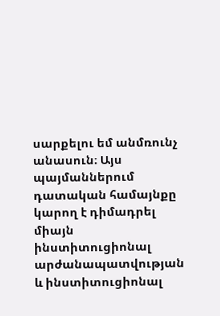սարքելու եմ անմռունչ անասուն։ Այս պայմաններում դատական համայնքը կարող է դիմադրել միայն ինստիտուցիոնալ արժանապատվության և ինստիտուցիոնալ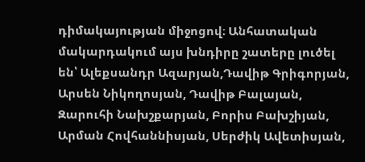դիմակայության միջոցով։ Անհատական մակարդակում այս խնդիրը շատերը լուծել են՝ Ալեքսանդր Ազարյան,Դավիթ Գրիգորյան, Արսեն Նիկողոսյան, Դավիթ Բալայան, Զարուհի Նախշքարյան, Բորիս Բախշիյան, Արման Հովհաննիսյան, Սերժիկ Ավետիսյան,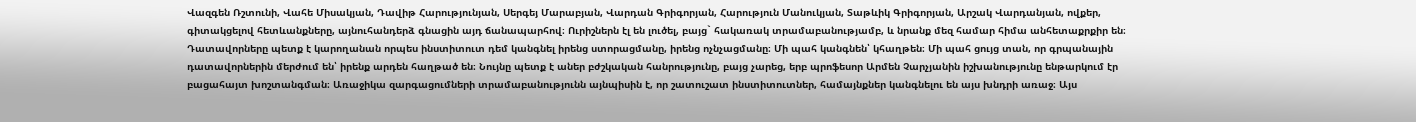Վազգեն Ռշտունի, Վահե Միսակյան, Դավիթ Հարությունյան, Սերգեյ Մարաբյան, Վարդան Գրիգորյան, Հարություն Մանուկյան, Տաթևիկ Գրիգորյան, Արշակ Վարդանյան, ովքեր, գիտակցելով հետևանքները, այնուհանդերձ գնացին այդ ճանապարհով։ Ուրիշներն էլ են լուծել, բայց` հակառակ տրամաբանությամբ, և նրանք մեզ համար հիմա անհետաքրքիր են։ Դատավորները պետք է կարողանան որպես ինստիտուտ դեմ կանգնել իրենց ստորացմանը, իրենց ոչնչացմանը։ Մի պահ կանգնեն՝ կհաղթեն։ Մի պահ ցույց տան, որ գրպանային դատավորներին մերժում են՝ իրենք արդեն հաղթած են։ Նույնը պետք է աներ բժշկական հանրությունը, բայց չարեց, երբ պրոֆեսոր Արմեն Չարչյանին իշխանությունը ենթարկում էր բացահայտ խոշտանգման։ Առաջիկա զարգացումների տրամաբանությունն այնպիսին է, որ շատուշատ ինստիտուտներ, համայնքներ կանգնելու են այս խնդրի առաջ։ Այս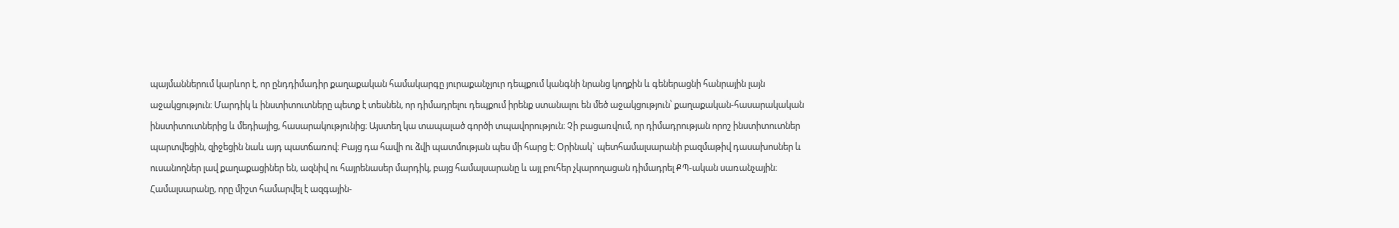պայմաններում կարևոր է, որ ընդդիմադիր քաղաքական համակարգը յուրաքանչյուր դեպքում կանգնի նրանց կողքին և գեներացնի հանրային լայն աջակցություն։ Մարդիկ և ինստիտուտները պետք է տեսնեն, որ դիմադրելու դեպքում իրենք ստանալու են մեծ աջակցություն՝ քաղաքական-հասարակական ինստիտուտներից և մեդիայից, հասարակությունից։ Այստեղ կա տապալած գործի տպավորություն։ Չի բացառվում, որ դիմադրության որոշ ինստիտուտներ պարտվեցին, զիջեցին նաև այդ պատճառով։ Բայց դա հավի ու ձվի պատմության պես մի հարց է։ Օրինակ` պետհամալսարանի բազմաթիվ դասախոսներ և ուսանողներ լավ քաղաքացիներ են, ազնիվ ու հայրենասեր մարդիկ, բայց համալսարանը և այլ բուհեր չկարողացան դիմադրել ՔՊ-ական սառանչային։ Համալսարանը, որը միշտ համարվել է ազգային-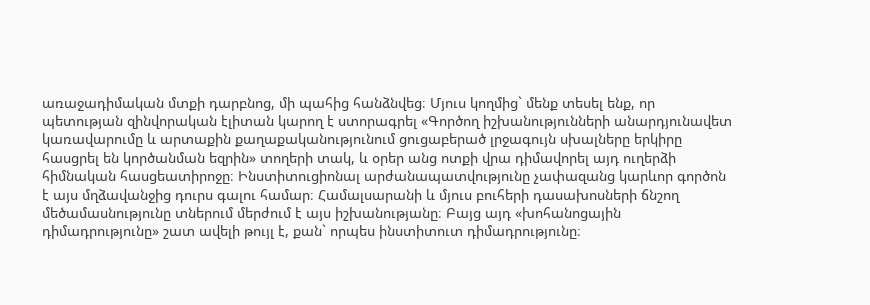առաջադիմական մտքի դարբնոց, մի պահից հանձնվեց։ Մյուս կողմից` մենք տեսել ենք, որ պետության զինվորական էլիտան կարող է ստորագրել «Գործող իշխանությունների անարդյունավետ կառավարումը և արտաքին քաղաքականությունում ցուցաբերած լրջագույն սխալները երկիրը հասցրել են կործանման եզրին» տողերի տակ, և օրեր անց ոտքի վրա դիմավորել այդ ուղերձի հիմնական հասցեատիրոջը։ Ինստիտուցիոնալ արժանապատվությունը չափազանց կարևոր գործոն է այս մղձավանջից դուրս գալու համար։ Համալսարանի և մյուս բուհերի դասախոսների ճնշող մեծամասնությունը տներում մերժում է այս իշխանությանը։ Բայց այդ «խոհանոցային դիմադրությունը» շատ ավելի թույլ է, քան` որպես ինստիտուտ դիմադրությունը։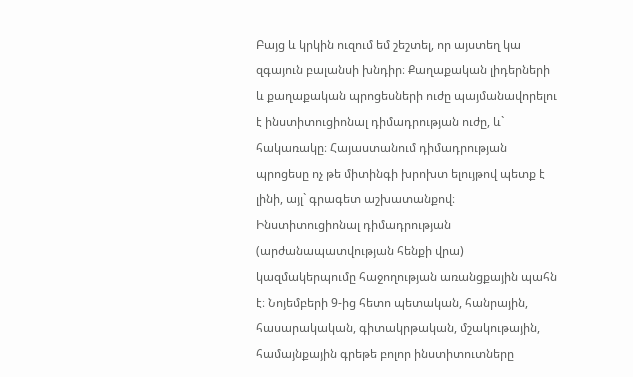Բայց և կրկին ուզում եմ շեշտել, որ այստեղ կա զգայուն բալանսի խնդիր։ Քաղաքական լիդերների և քաղաքական պրոցեսների ուժը պայմանավորելու է ինստիտուցիոնալ դիմադրության ուժը, և` հակառակը։ Հայաստանում դիմադրության պրոցեսը ոչ թե միտինգի խրոխտ ելույթով պետք է լինի, այլ` գրագետ աշխատանքով։ Ինստիտուցիոնալ դիմադրության (արժանապատվության հենքի վրա) կազմակերպումը հաջողության առանցքային պահն է։ Նոյեմբերի 9-ից հետո պետական, հանրային, հասարակական, գիտակրթական, մշակութային, համայնքային գրեթե բոլոր ինստիտուտները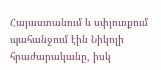Հայաստանում և սփյուռքում պահանջում էին Նիկոլի հրաժարականը, իսկ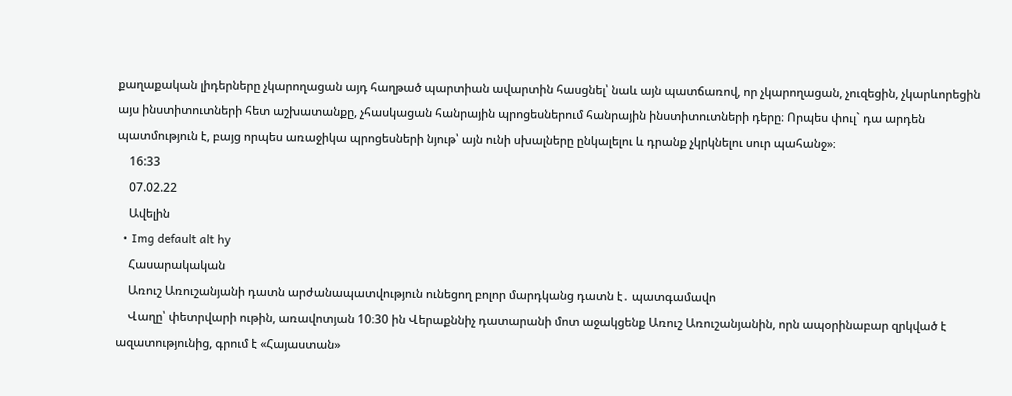քաղաքական լիդերները չկարողացան այդ հաղթած պարտիան ավարտին հասցնել՝ նաև այն պատճառով, որ չկարողացան, չուզեցին, չկարևորեցին այս ինստիտուտների հետ աշխատանքը, չհասկացան հանրային պրոցեսներում հանրային ինստիտուտների դերը։ Որպես փուլ` դա արդեն պատմություն է, բայց որպես առաջիկա պրոցեսների նյութ՝ այն ունի սխալները ընկալելու և դրանք չկրկնելու սուր պահանջ»։
    16:33
    07.02.22
    Ավելին
  • Img default alt hy
    Հասարակական
    Առուշ Առուշանյանի դատն արժանապատվություն ունեցող բոլոր մարդկանց դատն է․ պատգամավո
    Վաղը՝ փետրվարի ութին, առավոտյան 10։30 ին Վերաքննիչ դատարանի մոտ աջակցենք Առուշ Առուշանյանին, որն ապօրինաբար զրկված է ազատությունից, գրում է «Հայաստան»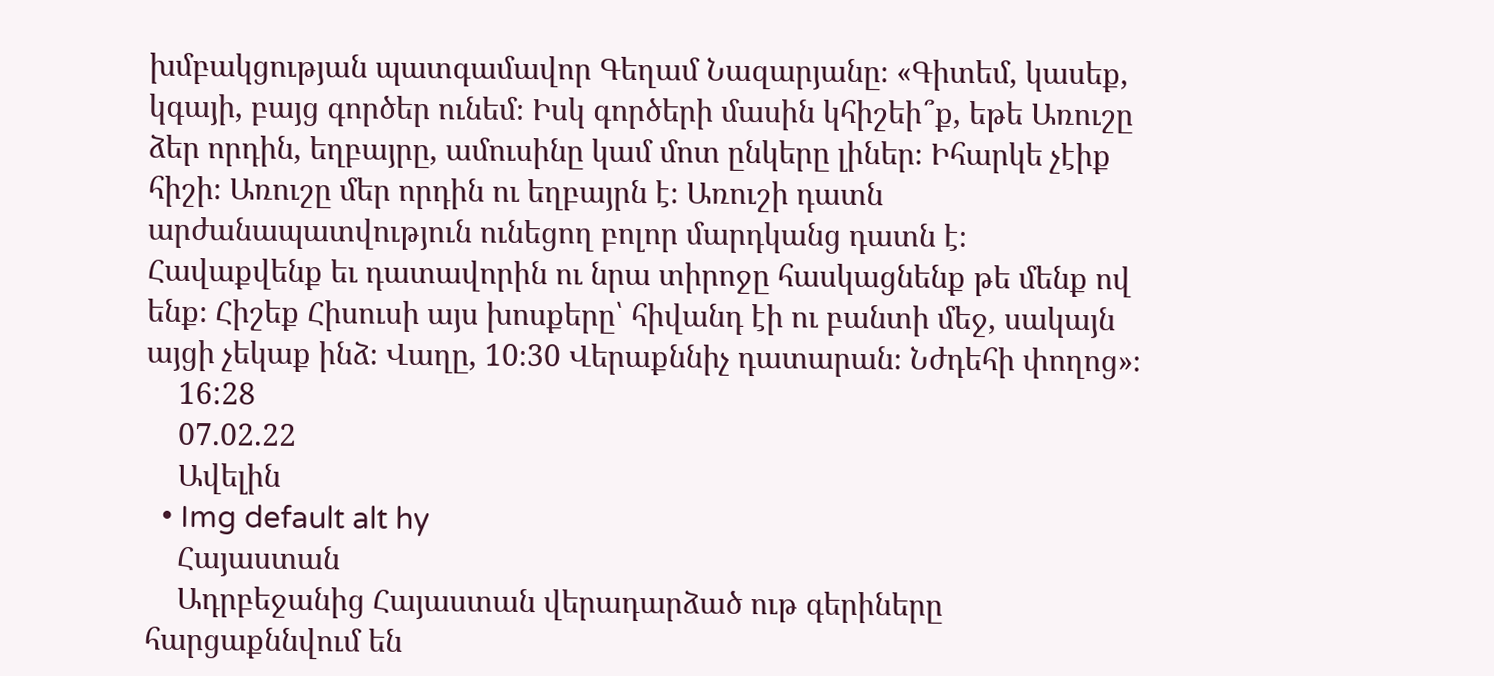խմբակցության պատգամավոր Գեղամ Նազարյանը։ «Գիտեմ, կասեք, կգայի, բայց գործեր ունեմ։ Իսկ գործերի մասին կհիշեի՞ք, եթե Առուշը ձեր որդին, եղբայրը, ամուսինը կամ մոտ ընկերը լիներ։ Իհարկե չէիք հիշի։ Առուշը մեր որդին ու եղբայրն է։ Առուշի դատն արժանապատվություն ունեցող բոլոր մարդկանց դատն է։ Հավաքվենք եւ դատավորին ու նրա տիրոջը հասկացնենք թե մենք ով ենք։ Հիշեք Հիսուսի այս խոսքերը՝ հիվանդ էի ու բանտի մեջ, սակայն այցի չեկաք ինձ։ Վաղը, 10։30 Վերաքննիչ դատարան։ Նժդեհի փողոց»։
    16:28
    07.02.22
    Ավելին
  • Img default alt hy
    Հայաստան
    Ադրբեջանից Հայաստան վերադարձած ութ գերիները հարցաքննվում են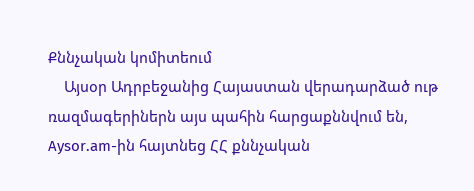Քննչական կոմիտեում
    Այսօր Ադրբեջանից Հայաստան վերադարձած ութ ռազմագերիներն այս պահին հարցաքննվում են, Aysor.am-ին հայտնեց ՀՀ քննչական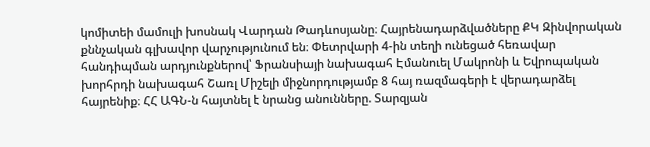կոմիտեի մամուլի խոսնակ Վարդան Թադևոսյանը։ Հայրենադարձվածները ՔԿ Զինվորական քննչական գլխավոր վարչությունում են։ Փետրվարի 4-ին տեղի ունեցած հեռավար հանդիպման արդյունքներով՝ Ֆրանսիայի նախագահ Էմանուել Մակրոնի և Եվրոպական խորհրդի նախագահ Շառլ Միշելի միջնորդությամբ 8 հայ ռազմագերի է վերադարձել հայրենիք։ ՀՀ ԱԳՆ-ն հայտնել է նրանց անունները. Տարզյան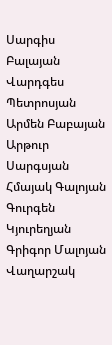Սարգիս Բալայան Վարդգես Պետրոսյան Արմեն Բաբայան Արթուր Սարգսյան Հմայակ Գալոյան Գուրգեն Կյուրեղյան Գրիգոր Մալոյան Վաղարշակ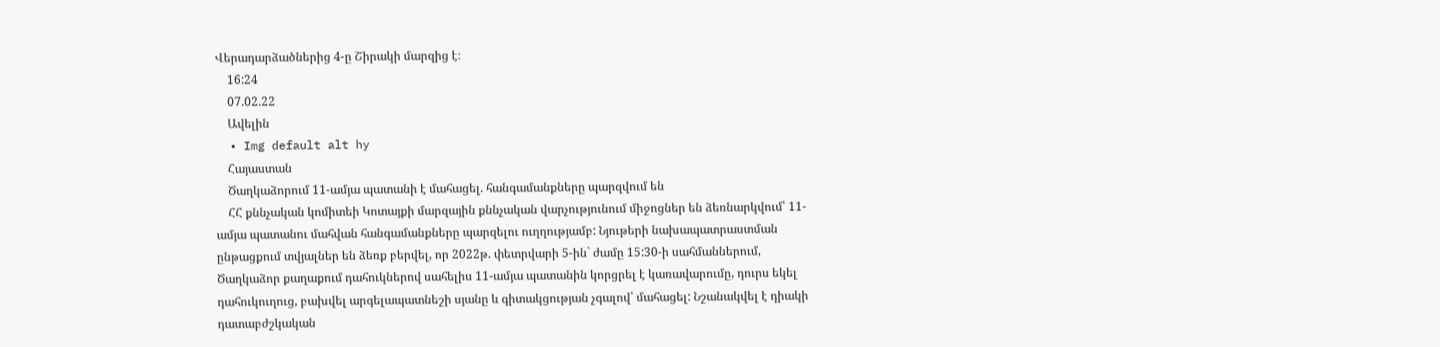Վերադարձածներից 4-ը Շիրակի մարզից է։
    16:24
    07.02.22
    Ավելին
  • Img default alt hy
    Հայաստան
    Ծաղկաձորում 11-ամյա պատանի է մահացել. հանգամանքները պարզվում են
    ՀՀ քննչական կոմիտեի Կոտայքի մարզային քննչական վարչությունում միջոցներ են ձեռնարկվում՝ 11-ամյա պատանու մահվան հանգամանքները պարզելու ուղղությամբ: Նյութերի նախապատրաստման ընթացքում տվյալներ են ձեռք բերվել, որ 2022թ. փետրվարի 5-ին` ժամը 15:30-ի սահմաններում, Ծաղկաձոր քաղաքում դահուկներով սահելիս 11-ամյա պատանին կորցրել է կառավարումը, դուրս եկել դահուկուղուց, բախվել արգելապատնեշի սյանը և գիտակցության չգալով՝ մահացել: Նշանակվել է դիակի դատաբժշկական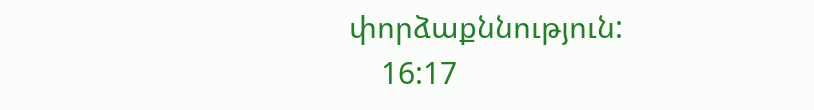փորձաքննություն:
    16:17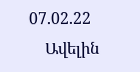07.02.22
    Ավելին